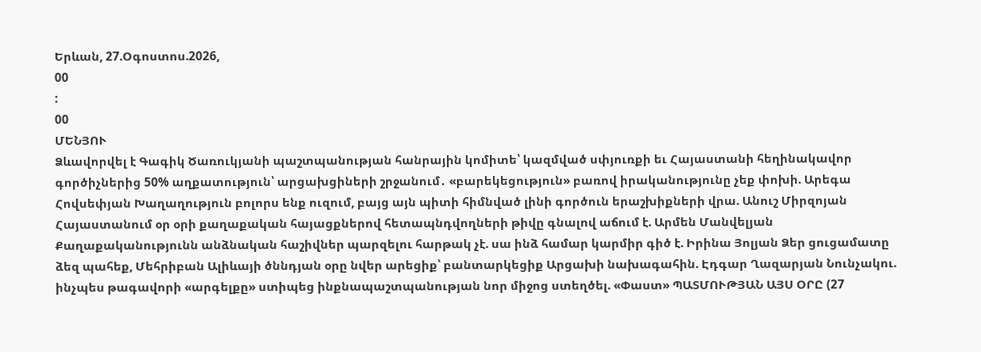Երևան, 27.Օգոստոս.2026,
00
:
00
ՄԵՆՅՈՒ
Ձևավորվել է Գագիկ Ծառուկյանի պաշտպանության հանրային կոմիտե՝ կազմված սփյուռքի եւ Հայաստանի հեղինակավոր գործիչներից 50% աղքատություն՝ արցախցիների շրջանում․ «բարեկեցություն» բառով իրականությունը չեք փոխի. Արեգա Հովսեփյան Խաղաղություն բոլորս ենք ուզում, բայց այն պիտի հիմնված լինի գործուն երաշխիքների վրա. Անուշ Միրզոյան Հայաստանում օր օրի քաղաքական հայացքներով հետապնդվողների թիվը գնալով աճում է. Արմեն Մանվելյան Քաղաքականությունն անձնական հաշիվներ պարզելու հարթակ չէ. սա ինձ համար կարմիր գիծ է. Իրինա Յոլյան Ձեր ցուցամատը ձեզ պահեք, Մեհրիբան Ալիևայի ծննդյան օրը նվեր արեցիք՝ բանտարկեցիք Արցախի նախագահին. Էդգար Ղազարյան Նունչակու. ինչպես թագավորի «արգելքը» ստիպեց ինքնապաշտպանության նոր միջոց ստեղծել. «Փաստ» ՊԱՏՄՈՒԹՅԱՆ ԱՅՍ ՕՐԸ (27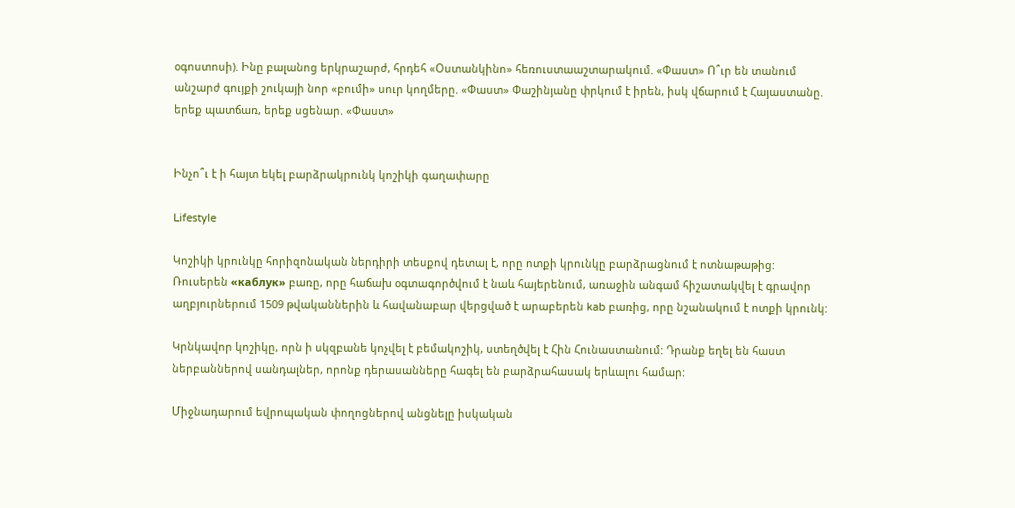օգոստոսի). Ինը բալանոց երկրաշարժ, հրդեհ «Օստանկինո» հեռուստաաշտարակում. «Փաստ» Ո՞ւր են տանում անշարժ գույքի շուկայի նոր «բումի» սուր կողմերը. «Փաստ» Փաշինյանը փրկում է իրեն, իսկ վճարում է Հայաստանը. երեք պատճառ, երեք սցենար. «Փաստ»


Ինչո՞ւ է ի հայտ եկել բարձրակրունկ կոշիկի գաղափարը

Lifestyle

Կոշիկի կրունկը հորիզոնական ներդիրի տեսքով դետալ է, որը ոտքի կրունկը բարձրացնում է ոտնաթաթից: Ռուսերեն «каблук» բառը, որը հաճախ օգտագործվում է նաև հայերենում, առաջին անգամ հիշատակվել է գրավոր աղբյուրներում 1509 թվականներին և հավանաբար վերցված է արաբերեն kab բառից, որը նշանակում է ոտքի կրունկ:

Կրնկավոր կոշիկը, որն ի սկզբանե կոչվել է բեմակոշիկ, ստեղծվել է Հին Հունաստանում: Դրանք եղել են հաստ ներբաններով սանդալներ, որոնք դերասանները հագել են բարձրահասակ երևալու համար:

Միջնադարում եվրոպական փողոցներով անցնելը իսկական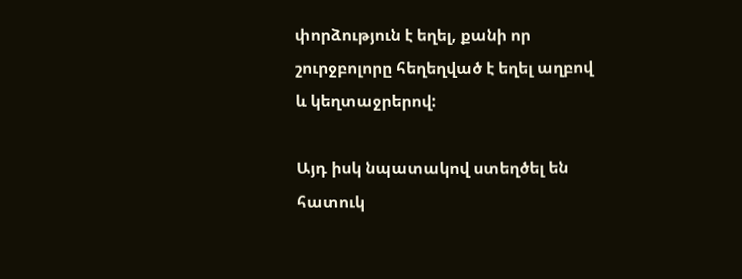փորձություն է եղել, քանի որ շուրջբոլորը հեղեղված է եղել աղբով և կեղտաջրերով:

Այդ իսկ նպատակով ստեղծել են հատուկ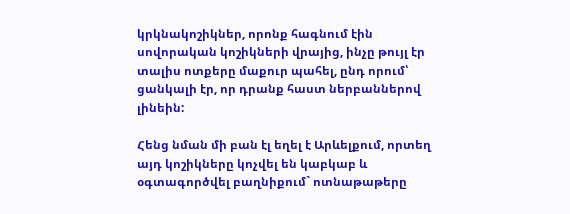կրկնակոշիկներ, որոնք հագնում էին սովորական կոշիկների վրայից, ինչը թույլ էր տալիս ոտքերը մաքուր պահել, ընդ որում՝ ցանկալի էր, որ դրանք հաստ ներբաններով լինեին:

Հենց նման մի բան էլ եղել է Արևելքում, որտեղ այդ կոշիկները կոչվել են կաբկաբ և օգտագործվել բաղնիքում` ոտնաթաթերը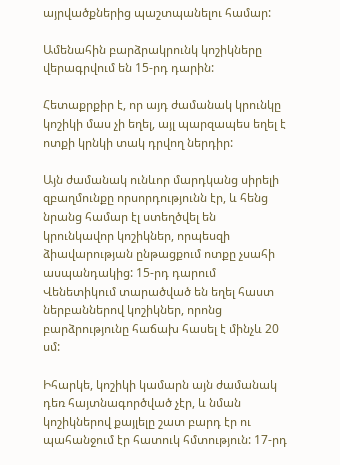այրվածքներից պաշտպանելու համար:

Ամենահին բարձրակրունկ կոշիկները վերագրվում են 15-րդ դարին:

Հետաքրքիր է, որ այդ ժամանակ կրունկը կոշիկի մաս չի եղել, այլ պարզապես եղել է ոտքի կրնկի տակ դրվող ներդիր:

Այն ժամանակ ունևոր մարդկանց սիրելի զբաղմունքը որսորդությունն էր, և հենց նրանց համար էլ ստեղծվել են կրունկավոր կոշիկներ, որպեսզի ձիավարության ընթացքում ոտքը չսահի ասպանդակից: 15-րդ դարում Վենետիկում տարածված են եղել հաստ ներբաններով կոշիկներ, որոնց բարձրությունը հաճախ հասել է մինչև 20 սմ:

Իհարկե, կոշիկի կամարն այն ժամանակ դեռ հայտնագործված չէր, և նման կոշիկներով քայլելը շատ բարդ էր ու պահանջում էր հատուկ հմտություն: 17-րդ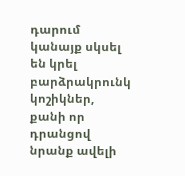դարում կանայք սկսել են կրել բարձրակրունկ կոշիկներ, քանի որ դրանցով նրանք ավելի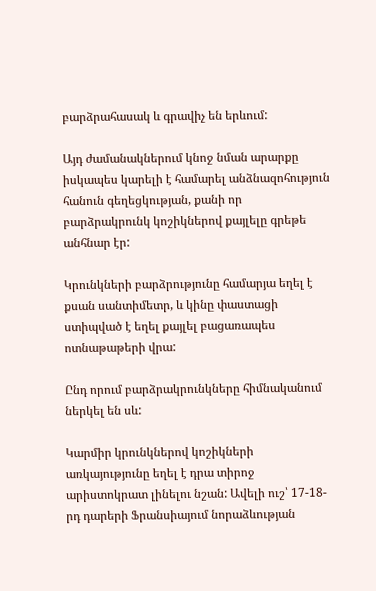բարձրահասակ և գրավիչ են երևում:

Այդ ժամանակներում կնոջ նման արարքը իսկապես կարելի է համարել անձնազոհություն հանուն գեղեցկության, քանի որ բարձրակրունկ կոշիկներով քայլելը գրեթե անհնար էր:

Կրունկների բարձրությունը համարյա եղել է քսան սանտիմետր, և կինը փաստացի ստիպված է եղել քայլել բացառապես ոտնաթաթերի վրա:

Ընդ որում բարձրակրունկները հիմնականում ներկել են սև:

Կարմիր կրունկներով կոշիկների առկայությունը եղել է դրա տիրոջ արիստոկրատ լինելու նշան: Ավելի ուշ՝ 17-18-րդ դարերի Ֆրանսիայում նորաձևության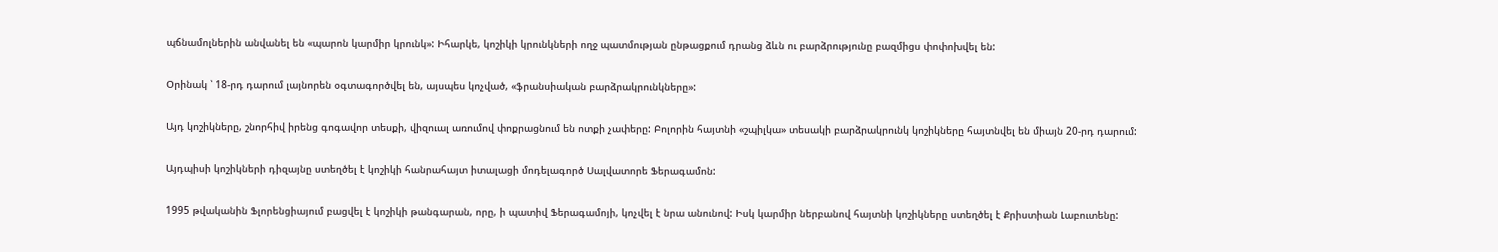պճնամոլներին անվանել են «պարոն կարմիր կրունկ»: Իհարկե, կոշիկի կրունկների ողջ պատմության ընթացքում դրանց ձևն ու բարձրությունը բազմիցս փոփոխվել են:

Օրինակ ՝ 18-րդ դարում լայնորեն օգտագործվել են, այսպես կոչված, «ֆրանսիական բարձրակրունկները»:

Այդ կոշիկները, շնորհիվ իրենց գոգավոր տեսքի, վիզուալ առումով փոքրացնում են ոտքի չափերը: Բոլորին հայտնի «շպիլկա» տեսակի բարձրակրունկ կոշիկները հայտնվել են միայն 20-րդ դարում:

Այդպիսի կոշիկների դիզայնը ստեղծել է կոշիկի հանրահայտ իտալացի մոդելագործ Սալվատորե Ֆերագամոն:

1995 թվականին Ֆլորենցիայում բացվել է կոշիկի թանգարան, որը, ի պատիվ Ֆերագամոյի, կոչվել է նրա անունով: Իսկ կարմիր ներբանով հայտնի կոշիկները ստեղծել է Քրիստիան Լաբուտենը: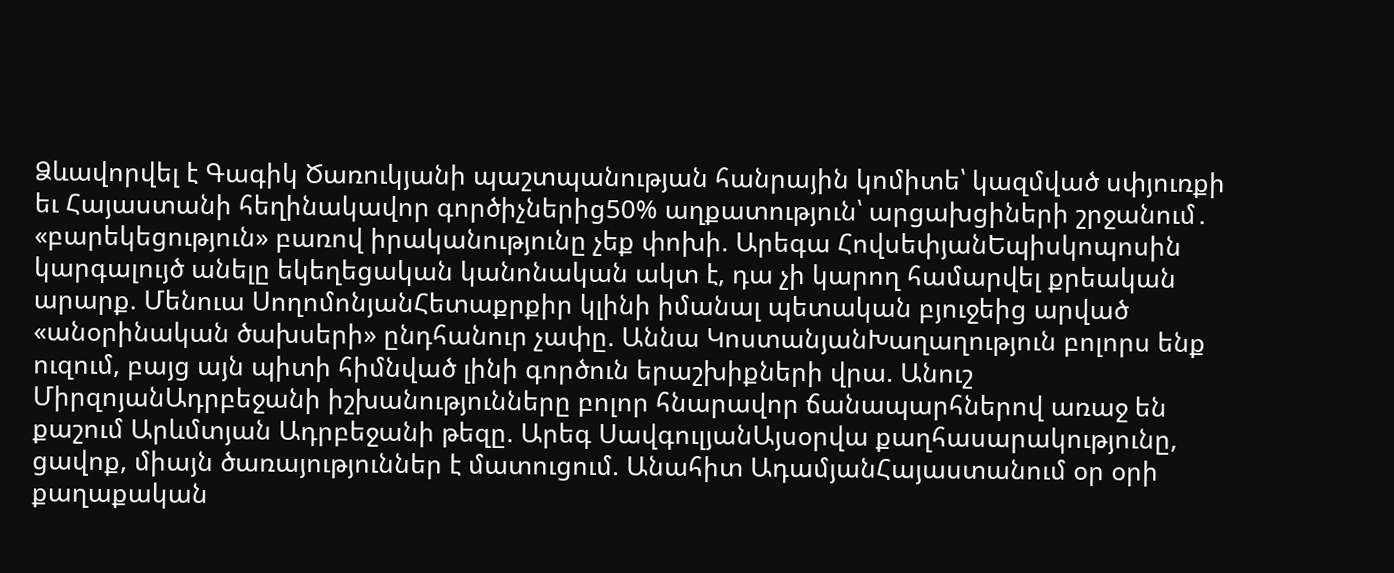Ձևավորվել է Գագիկ Ծառուկյանի պաշտպանության հանրային կոմիտե՝ կազմված սփյուռքի եւ Հայաստանի հեղինակավոր գործիչներից50% աղքատություն՝ արցախցիների շրջանում․ «բարեկեցություն» բառով իրականությունը չեք փոխի. Արեգա ՀովսեփյանԵպիսկոպոսին կարգալույծ անելը եկեղեցական կանոնական ակտ է, դա չի կարող համարվել քրեական արարք. Մենուա ՍողոմոնյանՀետաքրքիր կլինի իմանալ պետական բյուջեից արված «անօրինական ծախսերի» ընդհանուր չափը. Աննա ԿոստանյանԽաղաղություն բոլորս ենք ուզում, բայց այն պիտի հիմնված լինի գործուն երաշխիքների վրա. Անուշ ՄիրզոյանԱդրբեջանի իշխանությունները բոլոր հնարավոր ճանապարհներով առաջ են քաշում Արևմտյան Ադրբեջանի թեզը. Արեգ ՍավգուլյանԱյսօրվա քաղհասարակությունը, ցավոք, միայն ծառայություններ է մատուցում. Անահիտ ԱդամյանՀայաստանում օր օրի քաղաքական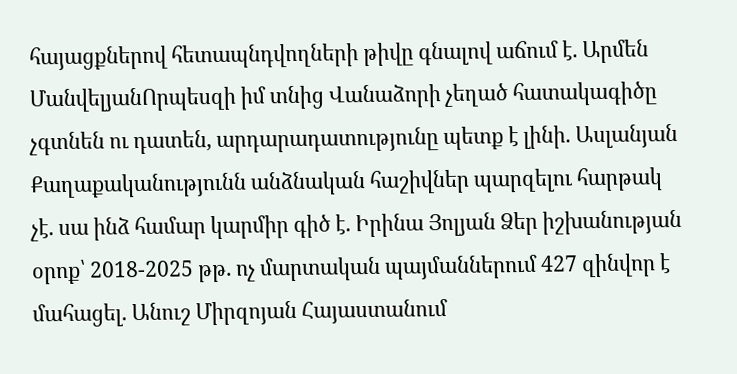հայացքներով հետապնդվողների թիվը գնալով աճում է. Արմեն ՄանվելյանՈրպեսզի իմ տնից Վանաձորի չեղած հատակագիծը չգտնեն ու դատեն, արդարադատությունը պետք է լինի. Ասլանյան Քաղաքականությունն անձնական հաշիվներ պարզելու հարթակ չէ. սա ինձ համար կարմիր գիծ է. Իրինա Յոլյան Ձեր իշխանության օրոք՝ 2018-2025 թթ. ոչ մարտական պայմաններում 427 զինվոր է մահացել. Անուշ Միրզոյան Հայաստանում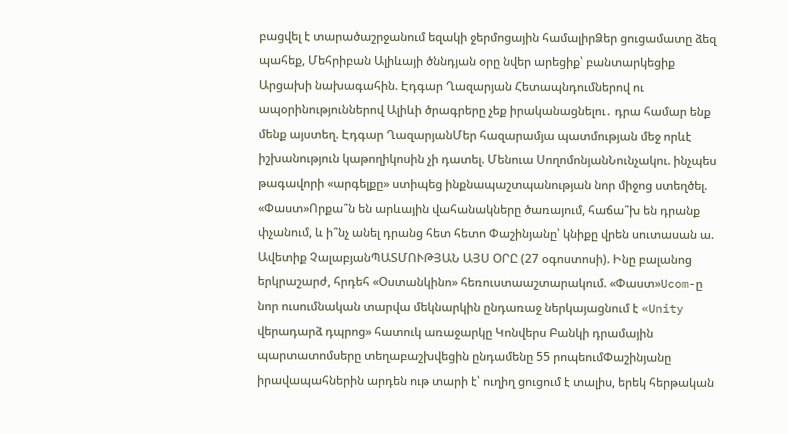բացվել է տարածաշրջանում եզակի ջերմոցային համալիրՁեր ցուցամատը ձեզ պահեք, Մեհրիբան Ալիևայի ծննդյան օրը նվեր արեցիք՝ բանտարկեցիք Արցախի նախագահին. Էդգար Ղազարյան Հետապնդումներով ու ապօրինություններով Ալիևի ծրագրերը չեք իրականացնելու․ դրա համար ենք մենք այստեղ. Էդգար ՂազարյանՄեր հազարամյա պատմության մեջ որևէ իշխանություն կաթողիկոսին չի դատել. Մենուա ՍողոմոնյանՆունչակու. ինչպես թագավորի «արգելքը» ստիպեց ինքնապաշտպանության նոր միջոց ստեղծել. «Փաստ»Որքա՞ն են արևային վահանակները ծառայում, հաճա՞խ են դրանք փչանում, և ի՞նչ անել դրանց հետ հետո Փաշինյանը՝ կնիքը վրեն սուտասան ա. Ավետիք ՉալաբյանՊԱՏՄՈՒԹՅԱՆ ԱՅՍ ՕՐԸ (27 օգոստոսի). Ինը բալանոց երկրաշարժ, հրդեհ «Օստանկինո» հեռուստաաշտարակում. «Փաստ»Ucom-ը նոր ուսումնական տարվա մեկնարկին ընդառաջ ներկայացնում է «Unity վերադարձ դպրոց» հատուկ առաջարկը Կոնվերս Բանկի դրամային պարտատոմսերը տեղաբաշխվեցին ընդամենը 55 րոպեումՓաշինյանը իրավապահներին արդեն ութ տարի է՝ ուղիղ ցուցում է տալիս, երեկ հերթական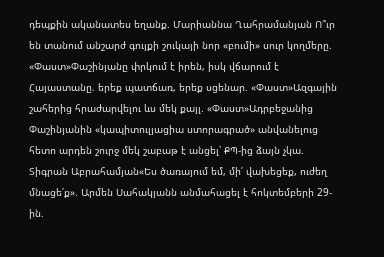դեպքին ականատես եղանք. Մարիաննա Ղահրամանյան Ո՞ւր են տանում անշարժ գույքի շուկայի նոր «բումի» սուր կողմերը. «Փաստ»Փաշինյանը փրկում է իրեն, իսկ վճարում է Հայաստանը. երեք պատճառ, երեք սցենար. «Փաստ»Ազգային շահերից հրաժարվելու ևս մեկ քայլ. «Փաստ»Ադրբեջանից Փաշինյանին «կապիտուլյացիա ստորագրած» անվանելուց հետո արդեն շուրջ մեկ շաբաթ է անցել՝ ՔՊ-ից ձայն չկա. Տիգրան Աբրահամյան«Ես ծառայում եմ, մի՛ վախեցեք, ուժեղ մնացե՛ք». Արմեն Սահակյանն անմահացել է հոկտեմբերի 29-ին.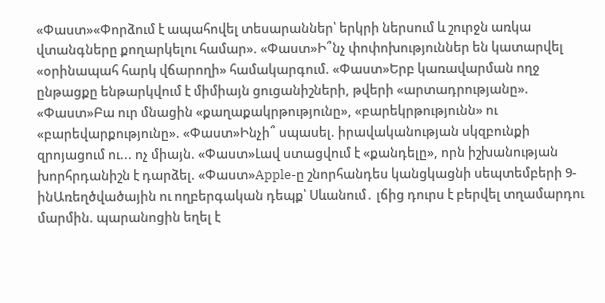«Փաստ»«Փորձում է ապահովել տեսարաններ՝ երկրի ներսում և շուրջն առկա վտանգները քողարկելու համար». «Փաստ»Ի՞նչ փոփոխություններ են կատարվել «օրինապահ հարկ վճարողի» համակարգում. «Փաստ»Երբ կառավարման ողջ ընթացքը ենթարկվում է միմիայն ցուցանիշների, թվերի «արտադրությանը». «Փաստ»Բա ուր մնացին «քաղաքակրթությունը», «բարեկրթությունն» ու «բարեվարքությունը». «Փաստ»Ինչի՞ սպասել. իրավականության սկզբունքի զրոյացում ու... ոչ միայն. «Փաստ»Լավ ստացվում է «քանդելը», որն իշխանության խորհրդանիշն է դարձել. «Փաստ»Apple-ը շնորհանդես կանցկացնի սեպտեմբերի 9-ինԱռեղծվածային ու ողբերգական դեպք՝ Սևանում․ լճից դուրս է բերվել տղամարդու մարմին. պարանոցին եղել է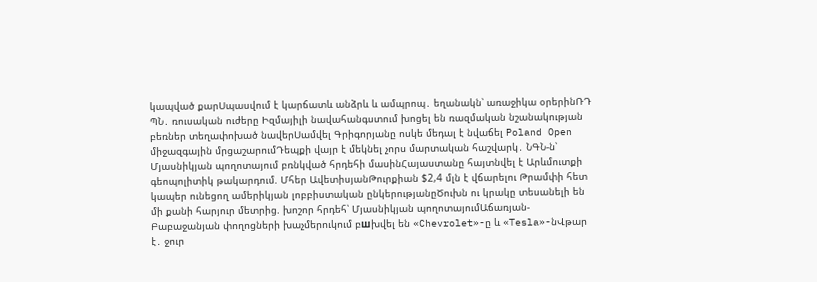կապված քարՍպասվում է կարճատև անձրև և ամպրոպ․ եղանակն՝ առաջիկա օրերինՌԴ ՊՆ․ ռուսական ուժերը Իզմայիլի նավահանգստում խոցել են ռազմական նշանակության բեռներ տեղափոխած նավերՍամվել Գրիգորյանը ոսկե մեդալ է նվաճել Poland Open միջազգային մրցաշարումԴեպքի վայր է մեկնել չորս մարտական հաշվարկ․ ՆԳՆ-ն՝ Մյասնիկյան պողոտայում բռնկված հրդեհի մասինՀայաստանը հայտնվել է Արևմուտքի գեոպոլիտիկ թակարդում. Մհեր ԱվետիսյանԹուրքիան $2,4 մլն է վճարելու Թրամփի հետ կապեր ունեցող ամերիկյան լոբբիստական ընկերությանըԾուխն ու կրակը տեսանելի են մի քանի հարյուր մետրից. խոշոր հրդեհ՝ Մյասնիկյան պողոտայումԱճառյան-Բաբաջանյան փողոցների խաչմերուկում բшխվել են «Chevrolet»-ը և «Tesla»-նՎթար է․ ջուր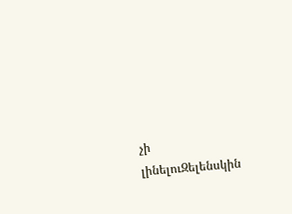չի լինելուԶելենսկին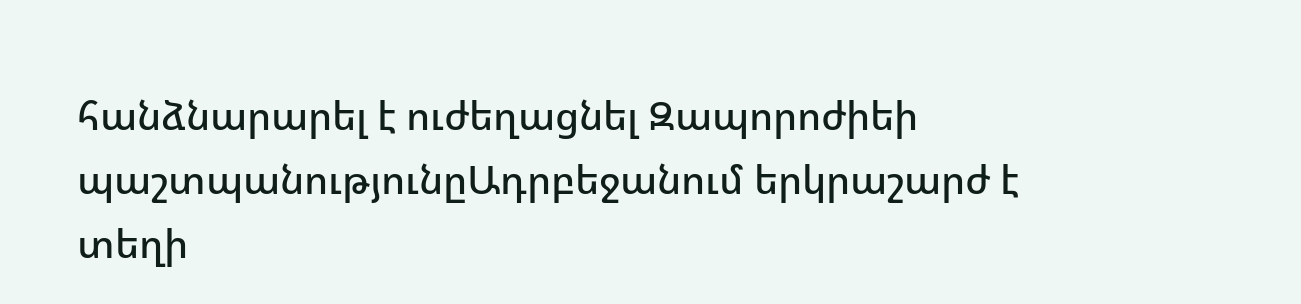հանձնարարել է ուժեղացնել Զապորոժիեի պաշտպանությունըԱդրբեջանում երկրաշարժ է տեղի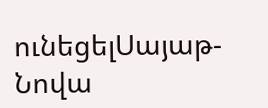ունեցելՍայաթ-Նովա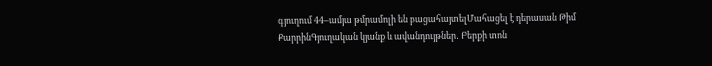գյուղում 44–ամյա թմրամոլի են բացահայտելՄահացել է դերասան Թիմ ՔարրինԳյուղական կյանք և ավանդույթներ․ Բերքի տոն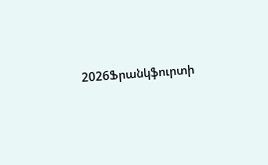2026Ֆրանկֆուրտի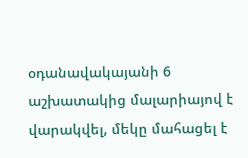օդանավակայանի 6 աշխատակից մալարիայով է վարակվել, մեկը մահացել է